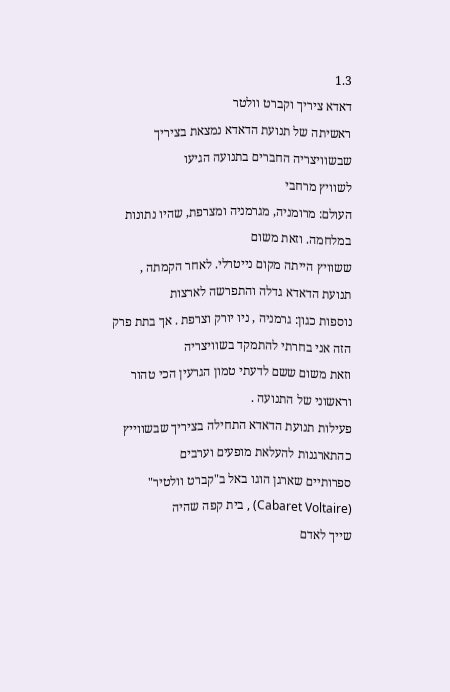1.3
דאדא ציריך וקברט וולטר
ראשיתה של תנועת הדאדא נמצאת בציריך שבשוויצריה החברים בתנועה הגיעו
לשוויץ מרחבי
העולם: מרומניה, מגרמניה ומצרפת, שהיו נתונות במלחמה. וזאת משום
ששוויץ הייתה מקום נייטרלי. לאחר הקמתה , תנועת הדאדא גדלה והתפרשה לארצות
נוספות כגון: גרמניה , ניו יורק וצרפת . אך בתת פרק הזה אני בחרתי להתמקד בשוויצריה
וזאת משום ששם לדעתי טמון הגרעין הכי טהור וראשוני של התנועה .
פעילות תנועת הדאדא התחילה בציריך שבשווייץ כהתארגנות להעלאת מופעים וערבים
ספרותיים שארגן הוגו באל ב"קברט וולטיר" (Cabaret Voltaire) , בית קפה שהיה
שייך לאדם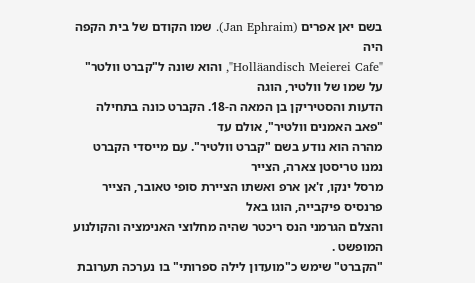בשם יאן אפרים (Jan Ephraim). שמו הקודם של בית הקפה היה
"Holläandisch Meierei Cafe", והוא שונה ל"קברט וולטר" על שמו של וולטיר, הוגה
הדעות והסטיריקן בן המאה ה-18. הקברט כונה בתחילה "פאב האמנים וולטיר", אולם עד
מהרה הוא נודע בשם "קברט וולטיר". עם מייסדי הקברט נמנו טריסטן צארה, הצייר
מרסל ינקו, ז'אן ארפ ואשתו הציירת סופי טאובר, הצייר פרנסיס פיקבייה, הוגו באל
והצלם הגרמני הנס ריכטר שהיה מחלוצי האנימציה והקולנוע המופשט .
"הקברט" שימש כ"מועדון לילה ספרותי" בו נערכה תערובת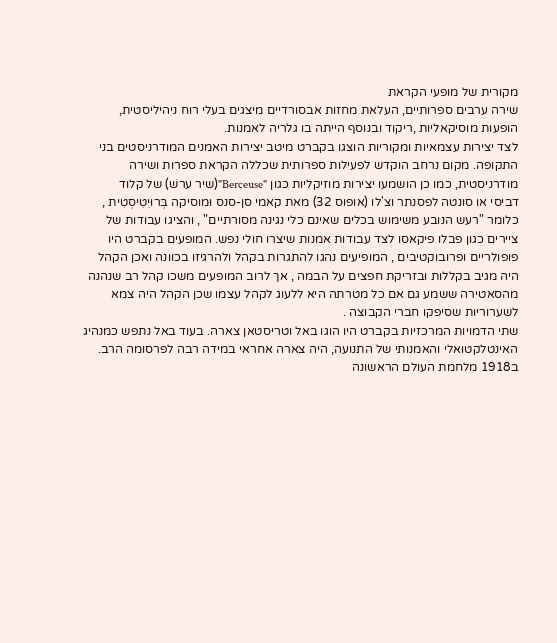מקורית של מופעי הקראת
שירה ערבים ספרותיים, העלאת מחזות אבסורדיים מיצגים בעלי רוח ניהיליסטית,
הופעות מוסיקאליות ,ריקוד ובנוסף הייתה בו גלריה לאמנות.
לצד יצירות עצמאיות ומקוריות הוצגו בקברט מיטב יצירות האמנים המודרניסטים בני
התקופה. מקום נרחב הוקדש לפעילות ספרותית שכללה הקראת ספרות ושירה
מודרניסטית, כמו כן הושמעו יצירות מוזיקליות כגון "Berceuse"(שיר ערשׁ) של קלוד
דביסי או סונטה לפסנתר וצ'לו (אופוס 32) מאת קאמי סן-סנס וּמוסיקה בְּרוּיִטִיסְטִית ,
כלומר "רעש הנובע משימוש בכלים שאינם כלי נגינה מסורתיים" , והציגו עבודות של
ציירים כגון פבלו פיקאסו לצד עבודות אמנות שיצרו חולי נפש. המופעים בקברט היו
פופולריים ופרובוקטיבים , המופיעים נהגו להתגרות בקהל ולהרגיזו בכוונה ואכן הקהל
היה מגיב בקללות וּבזריקת חפצים על הבמה , אך לרוב המופעים משכו קהל רב שנהנה
מהסאטירה ששמע גם אם כל מטרתה היא ללעוג לקהל עצמו שכן הקהל היה צמא
לשערוריות שסיפקו חברי הקבוצה .
שתי הדמויות המרכזיות בקברט היו הוגו באל וטריסטאן צארה. בעוד באל נתפש כמנהיג
האינטלקטואלי והאמנותי של התנועה, היה צארה אחראי במידה רבה לפרסומה הרב.
ב1918 מלחמת העולם הראשונה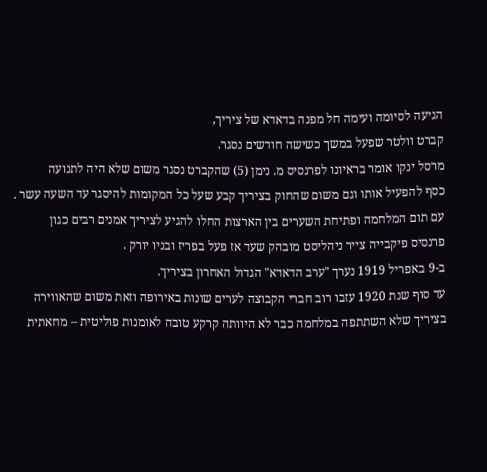הגיעה לסיומה ועימה חל מפנה בדאדא של ציריך,
קברט וולטר שפעל במשך כשישה חודשים נסגר.
מרסל ינקו אומר בראיונו לפרנסיס מ. נימן (5) שהקברט נסגר משום שלא היה לתנועה
כסף להפעיל אותו וגם משום שהחוק בציריך קבע שעל כל המקומות להיסגר עד השעה עשר .
עם תום המלחמה ופתיחת השערים בין הארצות החלו להגיע לציריך אמנים רבים כגון
פרנסיס פיקבייה צייר ניהליסט מובהק שעד אז פעל בפריז ובניו יורק .
ב-9 באפריל 1919 נערך "ערב הדאדא" הגדול האחרון בציריך.
עד סוף שנת 1920 עזבו רוב חברי הקבוצה לערים שונות באירופה וזאת משום שהאווירה
בציריך שלא השתתפה במלחמה כבר לא היוותה קרקע טובה לאומנות פוליטית – מחאתית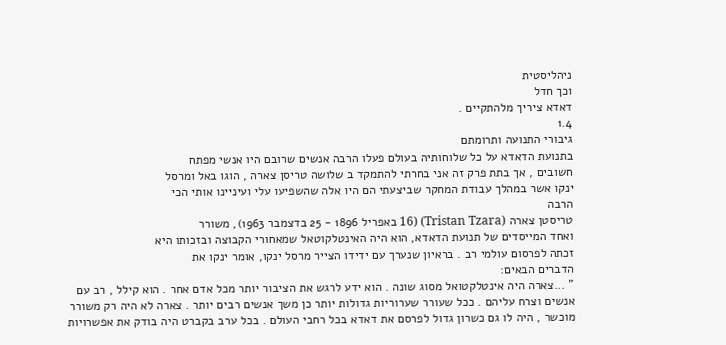ניהליסטית
וכך חדל
דאדא ציריך מלהתקיים .
1.4
גיבורי התנועה ותרומתם
בתנועת הדאדא על כל שלוחותיה בעולם פעלו הרבה אנשים שרובם היו אנשי מפתח
חשובים , אך בתת פרק זה אני בחרתי להתמקד ב שלושה טריסן צארה , הוגו באל ומרסל
ינקו אשר במהלך עבודת המחקר שביצעתי הם היו אלה שהשפיעו עלי ועיניינו אותי הכי
הרבה
טריסטן צארה (Tristan Tzara) (16 באפריל 1896 - 25 בדצמבר 1963), משורר
ואחד המייסדים של תנועת הדאדא, הוא היה האינטלקוטאל שמאחורי הקבוצה ובזכותו היא
זכתה לפרסום עולמי רב . בראיון שנערך עם ידידו הצייר מרסל ינקו, אומר ינקו את
הדברים הבאים:
" ...צארה היה אינטלקטואל מסוג שונה . הוא ידע לרגש את הציבור יותר מכל אדם אחר . הוא קילל , רב עם אנשים וצרח עליהם . ככל שעורר שערוריות גדולות יותר כן משך אנשים רבים יותר . צארה לא היה רק משורר מוכשר , היה לו גם כשרון גדול לפרסם את דאדא בכל רחבי העולם . בכל ערב בקברט היה בודק את אפשרויות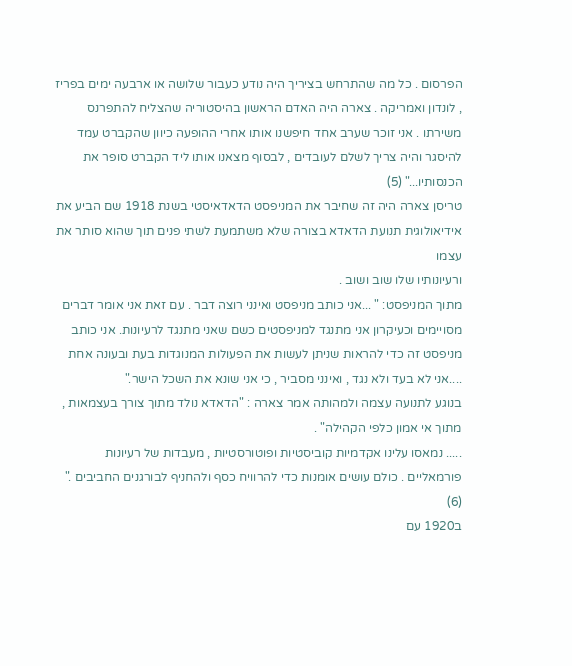הפרסום . כל מה שהתרחש בציריך היה נודע כעבור שלושה או ארבעה ימים בפריז , לונדון ואמריקה . צארה היה האדם הראשון בהיסטוריה שהצליח להתפרנס משירתו . אני זוכר שערב אחד חיפשנו אותו אחרי ההופעה כיוון שהקברט עמד להיסגר והיה צריך לשלם לעובדים , לבסוף מצאנו אותו ליד הקברט סופר את הכנסותיו..." (5)
טריסן צארה היה זה שחיבר את המניפסט הדאדאיסטי בשנת 1918 שם הביע את
אידיאולוגית תנועת הדאדא בצורה שלא משתמעת לשתי פנים תוך שהוא סותר את עצמו
ורעיונותיו שלו שוב ושוב .
מתוך המניפסט: " ...אני כותב מניפסט ואינני רוצה דבר . עם זאת אני אומר דברים מסויימים וכעיקרון אני מתנגד למניפסטים כשם שאני מתנגד לרעיונות. אני כותב מניפסט זה כדי להראות שניתן לעשות את הפעולות המנוגדות בעת ובעונה אחת ....אני לא בעד ולא נגד , ואינני מסביר , כי אני שונא את השכל הישר."
בנוגע לתנועה עצמה ולמהותה אמר צארה : "הדאדא נולד מתוך צורך בעצמאות , מתוך אי אמון כלפי הקהילה" .
..... נמאסו עלינו אקדמיות קוביסטיות ופוטורסטיות , מעבדות של רעיונות פורמאליים . כולם עושים אומנות כדי להרוויח כסף ולהחניף לבורגנים החביבים ." (6)
ב1920 עם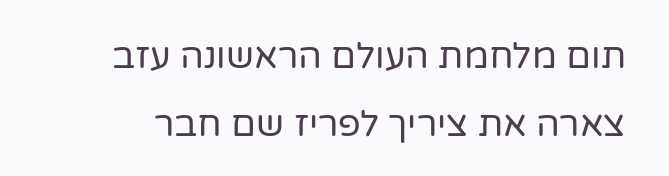תום מלחמת העולם הראשונה עזב צארה את ציריך לפריז שם חבר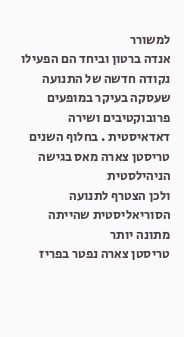למשורר
אנדה ברטון וביחד הם הפעילו נקודה חדשה של התנועה שעסקה בעיקר במופעים
פרובוקטיבים ושירה דאדאיסטית . בחלוף השנים טריסטן צארה מאס בגישה הניהילסטית
ולכן הצטרף לתנועה הסוריאליסטית שהייתה מתונה יותר
טריסטן צארה נפטר בפריז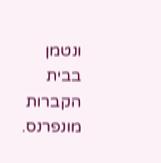ונטמן בבית הקברות מונפרנס.